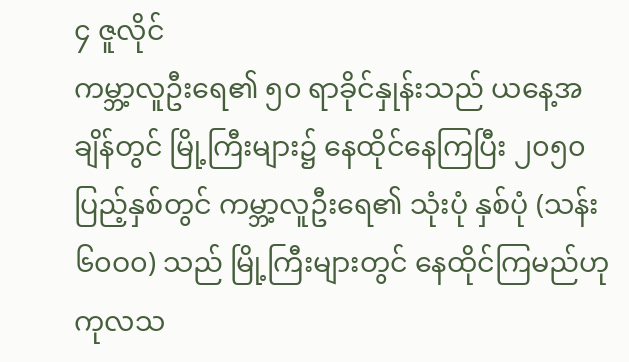၄ ဇူလိုင်
ကမ္ဘာ့လူဦးရေ၏ ၅၀ ရာခိုင်နှုန်းသည် ယနေ့အချိန်တွင် မြို့ကြီးများ၌ နေထိုင်နေကြပြီး ၂၀၅၀ ပြည့်နှစ်တွင် ကမ္ဘာ့လူဦးရေ၏ သုံးပုံ နှစ်ပုံ (သန်း ၆၀ဝ၀) သည် မြို့ကြီးများတွင် နေထိုင်ကြမည်ဟု ကုလသ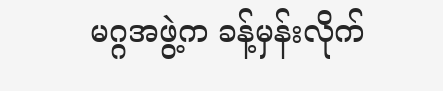မဂ္ဂအဖွဲ့က ခန့်မှန်းလိုက်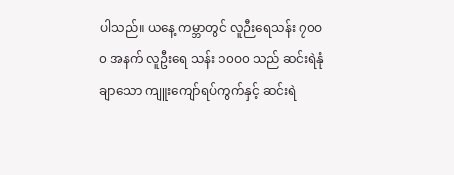ပါသည်။ ယနေ့ ကမ္ဘာတွင် လူဉီးရေသန်း ၇၀ဝ၀ အနက် လူဦးရေ သန်း ၁၀ဝ၀ သည် ဆင်းရဲနုံချာသော ကျူးကျော်ရပ်ကွက်နှင့် ဆင်းရဲ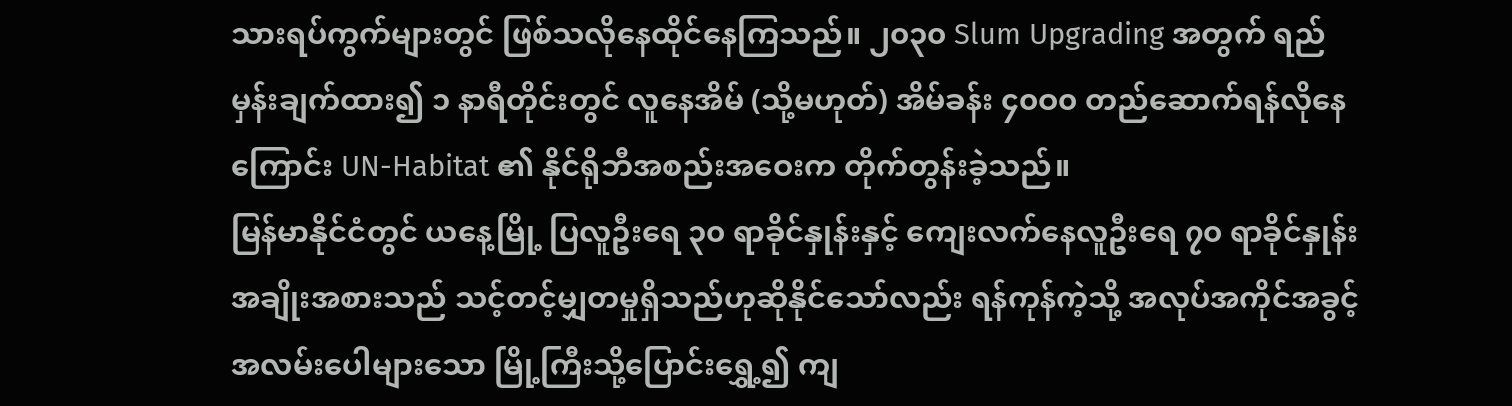သားရပ်ကွက်များတွင် ဖြစ်သလိုနေထိုင်နေကြသည်။ ၂၀၃၀ Slum Upgrading အတွက် ရည်မှန်းချက်ထား၍ ၁ နာရီတိုင်းတွင် လူနေအိမ် (သို့မဟုတ်) အိမ်ခန်း ၄၀ဝ၀ တည်ဆောက်ရန်လိုနေကြောင်း UN-Habitat ၏ နိုင်ရိုဘီအစည်းအဝေးက တိုက်တွန်းခဲ့သည်။
မြန်မာနိုင်ငံတွင် ယနေ့မြို့ ပြလူဦးရေ ၃၀ ရာခိုင်နှုန်းနှင့် ကျေးလက်နေလူဦးရေ ၇၀ ရာခိုင်နှုန်းအချိုးအစားသည် သင့်တင့်မျှတမှုရှိသည်ဟုဆိုနိုင်သော်လည်း ရန်ကုန်ကဲ့သို့ အလုပ်အကိုင်အခွင့်အလမ်းပေါများသော မြို့ကြီးသို့ပြောင်းရွှေ့၍ ကျ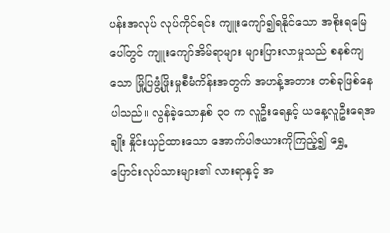ပန်းအလုပ် လုပ်ကိုင်ရင်း ကျူးကျော်၍ရနိုင်သော အစိုးရမြေပေါ်တွင် ကျူးကျော်အိမ်ရာများ များပြားလာမှုသည် စနစ်ကျသော မြို့ပြဖွံ့ဖြိုးမှုစီမံကိန်းအတွက် အဟန့်အတား တစ်ခုဖြစ်နေပါသည်။ လွန်ခဲ့သောနှစ် ၃၀ က လူဦးရေနှင့် ယနေ့လူဦးရေအချိုး နှိုင်းယှဉ်ထားသော အောက်ပါဇယားကိုကြည့်၍ ရွှေ့ပြောင်းလုပ်သားများ၏ လားရာနှင့် အ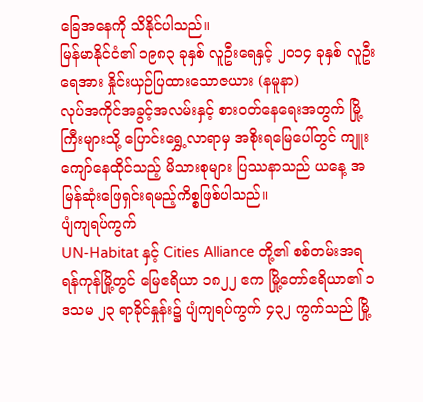ခြေအနေကို သိနိုင်ပါသည်။
မြန်မာနိုင်ငံ၏ ၁၉၈၃ ခုနှစ် လူဦးရေနှင့် ၂၀၁၄ ခုနှစ် လူဦးရေအား နှိုင်းယှဉ်ပြထားသောဇယား (နမူနာ)
လုပ်အကိုင်အခွင့်အလမ်းနှင့် စားဝတ်နေရေးအတွက် မြို့ကြီးများသို့ ပြောင်းရွှေ့လာရာမှ အစိုးရမြေပေါ်တွင် ကျူးကျော်နေထိုင်သည့် မိသားစုများ ပြဿနာသည် ယနေ့ အမြန်ဆုံးဖြေရှင်းရမည့်ကိစ္စဖြစ်ပါသည်။
ပျံကျရပ်ကွက်
UN-Habitat နှင့် Cities Alliance တို့၏ စစ်တမ်းအရ ရန်ကုန်မြို့တွင် မြေဧရိယာ ၁၈၂၂ ဧက မြို့တော်ဧရိယာ၏ ၁ ဒသမ ၂၃ ရာခိုင်နှုန်း၌ ပျံကျရပ်ကွက် ၄၃၂ ကွက်သည် မြို့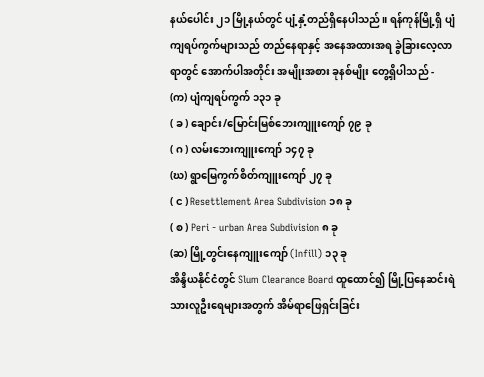နယ်ပေါင်း ၂၁ မြို့နယ်တွင် ပျံ့နှံ့တည်ရှိနေပါသည်။ ရန်ကုန်မြို့ရှိ ပျံကျရပ်ကွက်များသည် တည်နေရာနှင့် အနေအထားအရ ခွဲခြားလေ့လာရာတွင် အောက်ပါအတိုင်း အမျိုးအစား ခုနစ်မျိုး တွေ့ရှိပါသည် -
(က) ပျံကျရပ်ကွက် ၁၃၁ ခု
( ခ ) ချောင်း/မြောင်းမြစ်ဘေးကျူးကျော် ၇၉ ခု
( ဂ ) လမ်းဘေးကျူးကျော် ၁၄၇ ခု
(ဃ) ရွာမြေကွက်စိတ်ကျူးကျော် ၂၇ ခု
( င ) Resettlement Area Subdivision ၁၈ ခု
( စ ) Peri - urban Area Subdivision ၈ ခု
(ဆ) မြို့တွင်းနေကျူးကျော် (Infill) ၁၃ ခု
အိန္ဒိယနိုင်ငံတွင် Slum Clearance Board ထူထောင်၍ မြို့ပြနေဆင်းရဲ သားလူဦးရေများအတွက် အိမ်ရာဖြေရှင်းခြင်း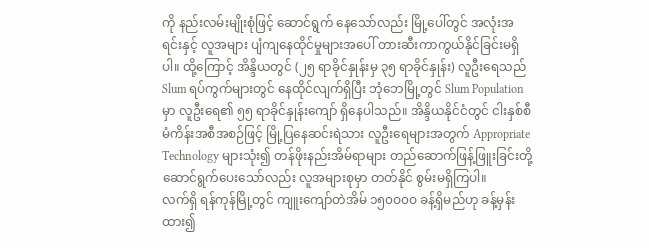ကို နည်းလမ်းမျိုးစုံဖြင့် ဆောင်ရွက် နေသော်လည်း မြို့ပေါ်တွင် အလုံးအရင်းနှင့် လူအများ ပျံကျနေထိုင်မှုများအပေါ် တားဆီးကာကွယ်နိုင်ခြင်းမရှိပါ။ ထို့ကြောင့် အိန္ဒိယတွင် (၂၅ ရာခိုင်နှုန်းမှ ၃၅ ရာခိုင်နှုန်း) လူဦးရေသည် Slum ရပ်ကွက်များတွင် နေထိုင်လျက်ရှိပြီး ဘုံဘေမြို့တွင် Slum Population မှာ လူဦးရေ၏ ၅၅ ရာခိုင်နှုန်းကျော် ရှိနေပါသည်။ အိန္ဒိယနိုင်ငံတွင် ငါးနှစ်စီမံကိန်းအစီအစဉ်ဖြင့် မြို့ပြနေဆင်းရဲသား လူဦးရေများအတွက် Appropriate Technology များသုံး၍ တန်ဖိုးနည်းအိမ်ရာများ တည်ဆောက်ဖြန့်ဖြူးခြင်းတို့ ဆောင်ရွက်ပေးသော်လည်း လူအများစုမှာ တတ်နိုင် စွမ်းမရှိကြပါ။
လက်ရှိ ရန်ကုန်မြို့တွင် ကျူးကျော်တဲအိမ် ၁၅၀ဝ၀ဝ ခန့်ရှိမည်ဟု ခန့်မှန်းထား၍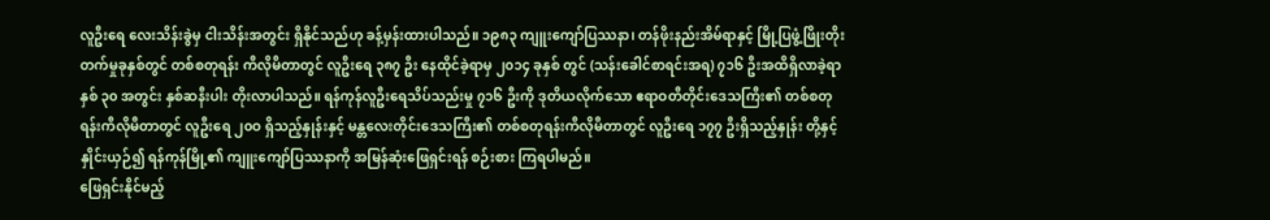လူဦးရေ လေးသိန်းခွဲမှ ငါးသိန်းအတွင်း ရှိနိုင်သည်ဟု ခန့်မှန်းထားပါသည်။ ၁၉၈၃ ကျူးကျော်ပြဿနာ၊ တန်ဖိုးနည်းအိမ်ရာနှင့် မြို့ပြဖွံ့ဖြိုးတိုးတက်မှုခုနှစ်တွင် တစ်စတုရန်း ကီလိုမီတာတွင် လူဦးရေ ၃၈၇ ဦး နေထိုင်ခဲ့ရာမှ ၂၀၁၄ ခုနှစ် တွင် (သန်းခေါင်စာရင်းအရ) ၇၁၆ ဦးအထိရှိလာခဲ့ရာ နှစ် ၃၀ အတွင်း နှစ်ဆနီးပါး တိုးလာပါသည်။ ရန်ကုန်လူဦးရေသိပ်သည်းမှု ၇၁၆ ဦးကို ဒုတိယလိုက်သော ဧရာဝတီတိုင်းဒေသကြီး၏ တစ်စတုရန်းကီလိုမီတာတွင် လူဦးရေ ၂၀ဝ ရှိသည့်နှုန်းနှင့် မန္တလေးတိုင်းဒေသကြီး၏ တစ်စတုရန်းကီလိုမီတာတွင် လူဦးရေ ၁၇၇ ဦးရှိသည့်နှုန်း တို့နှင့် နှိုင်းယှဉ်၍ ရန်ကုန်မြို့၏ ကျူးကျော်ပြဿနာကို အမြန်ဆုံးဖြေရှင်းရန် စဉ်းစား ကြရပါမည်။
ဖြေရှင်းနိုင်မည့်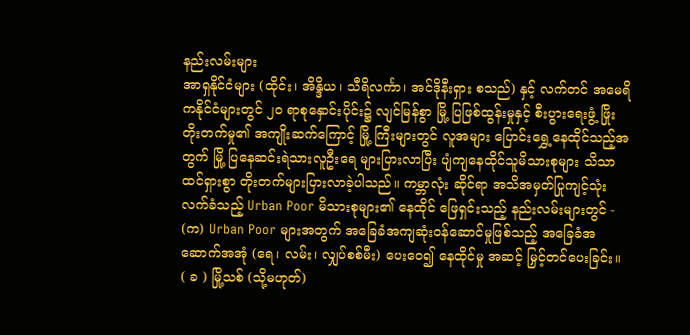နည်းလမ်းများ
အာရှနိုင်ငံများ (ထိုင်း၊ အိန္ဒိယ၊ သီရိလင်္ကာ၊ အင်ဒိုနီးရှား စသည်) နှင့် လက်တင် အမေရိကနိုင်ငံများတွင် ၂၀ ရာစုနှောင်းပိုင်း၌ လျင်မြန်စွာ မြို့ ပြဖြစ်ထွန်းမှုနှင့် စီးပွားရေးဖွံ့ ဖြိုးတိုးတက်မှု၏ အကျိုးဆက်ကြောင့် မြို့ ကြီးများတွင် လူအများ ပြောင်းရွှေ့နေထိုင်သည့်အတွက် မြို့ ပြနေဆင်းရဲသားလူဦးရေ များပြားလာပြီး ပျံကျနေထိုင်သူမိသားစုများ သိသာထင်ရှားစွာ တိုးတက်များပြားလာခဲ့ပါသည်။ ကမ္ဘာလုံး ဆိုင်ရာ အသိအမှတ်ပြုကျင့်သုံးလက်ခံသည့် Urban Poor မိသားစုများ၏ နေထိုင် ဖြေရှင်းသည့် နည်းလမ်းများတွင် -
(က) Urban Poor များအတွက် အခြေခံအကျဆုံးဝန်ဆောင်မှုဖြစ်သည့် အခြေခံအဆောက်အအုံ (ရေ၊ လမ်း၊ လျှပ်စစ်မီး) ပေးဝေ၍ နေထိုင်မှု အဆင့် မြှင့်တင်ပေးခြင်း။
( ခ ) မြို့သစ် (သို့မဟုတ်)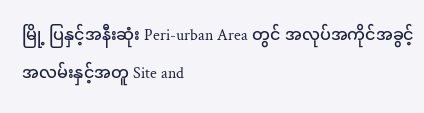မြို့ ပြနှင့်အနီးဆုံး Peri-urban Area တွင် အလုပ်အကိုင်အခွင့်အလမ်းနှင့်အတူ Site and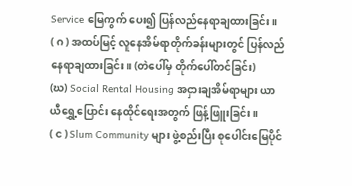Service မြေကွက် ပေး၍ ပြန်လည်နေရာချထားခြင်း။
( ဂ ) အထပ်မြင့် လူနေအိမ်ရာတိုက်ခန်းများတွင် ပြန်လည်နေရာချထားခြင်း။ (တဲပေါ်မှ တိုက်ပေါ်တင်ခြင်း)
(ဃ) Social Rental Housing အငှားချအိမ်ရာများ ယာယီရွှေ့ပြောင်း နေထိုင်ရေးအတွက် ဖြန့်ဖြူးခြင်း။
( င ) Slum Community များ ဖွဲ့စည်းပြီး စုပေါင်းမြေပိုင်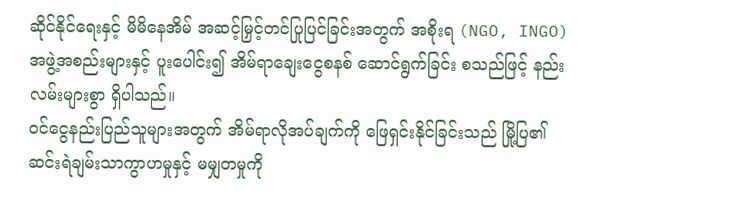ဆိုင်နိုင်ရေးနှင့် မိမိနေအိမ် အဆင့်မြှင့်တင်ပြုပြင်ခြင်းအတွက် အစိုးရ (NGO, INGO) အဖွဲ့အစည်းများနှင့် ပူးပေါင်း၍ အိမ်ရာချေးငွေစနစ် ဆောင်ရွက်ခြင်း စသည်ဖြင့် နည်းလမ်းများစွာ ရှိပါသည်။
ဝင်ငွေနည်းပြည်သူများအတွက် အိမ်ရာလိုအပ်ချက်ကို ဖြေရှင်းနိုင်ခြင်းသည် မြို့ပြ၏ ဆင်းရဲချမ်းသာကွာဟမှုနှင့် မမျှတမှုကို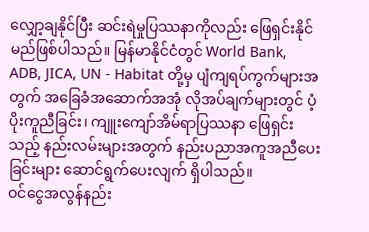လျှော့ချနိုင်ပြီး ဆင်းရဲမှုပြဿနာကိုလည်း ဖြေရှင်းနိုင်မည်ဖြစ်ပါသည်။ မြန်မာနိုင်ငံတွင် World Bank, ADB, JICA, UN - Habitat တို့မှ ပျံကျရပ်ကွက်များအတွက် အခြေခံအဆောက်အအုံ လိုအပ်ချက်များတွင် ပံ့ပိုးကူညီခြင်း၊ ကျူးကျော်အိမ်ရာပြဿနာ ဖြေရှင်းသည့် နည်းလမ်းများအတွက် နည်းပညာအကူအညီပေးခြင်းများ ဆောင်ရွက်ပေးလျက် ရှိပါသည်။
ဝင်ငွေအလွန်နည်း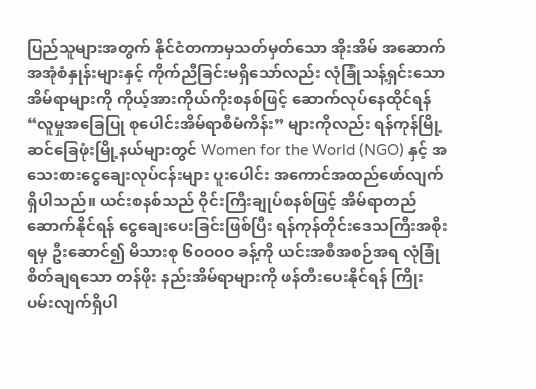ပြည်သူများအတွက် နိုင်ငံတကာမှသတ်မှတ်သော အိုးအိမ် အဆောက်အအုံစံနှုန်းများနှင့် ကိုက်ညီခြင်းမရှိသော်လည်း လုံခြုံသန့်ရှင်းသော အိမ်ရာများကို ကိုယ့်အားကိုယ်ကိုးစနစ်ဖြင့် ဆောက်လုပ်နေထိုင်ရန် “လူမှုအခြေပြု စုပေါင်းအိမ်ရာစီမံကိန်း” များကိုလည်း ရန်ကုန်မြို့ ဆင်ခြေဖုံးမြို့နယ်များတွင် Women for the World (NGO) နှင့် အသေးစားငွေချေးလုပ်ငန်းများ ပူးပေါင်း အကောင်အထည်ဖော်လျက်ရှိပါသည်။ ယင်းစနစ်သည် ဝိုင်းကြီးချုပ်စနစ်ဖြင့် အိမ်ရာတည်ဆောက်နိုင်ရန် ငွေချေးပေးခြင်းဖြစ်ပြီး ရန်ကုန်တိုင်းဒေသကြီးအစိုးရမှ ဦးဆောင်၍ မိသားစု ၆၀ဝ၀ဝ ခန့်ကို ယင်းအစီအစဉ်အရ လုံခြုံစိတ်ချရသော တန်ဖိုး နည်းအိမ်ရာများကို ဖန်တီးပေးနိုင်ရန် ကြိုးပမ်းလျက်ရှိပါ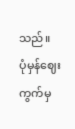သည်။
ပုံမှန်ဈေးကွက်မှ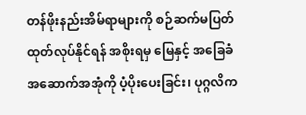တန်ဖိုးနည်းအိမ်ရာများကို စဉ်ဆက်မပြတ် ထုတ်လုပ်နိုင်ရန် အစိုးရမှ မြေနှင့် အခြေခံအဆောက်အအုံကို ပံ့ပိုးပေးခြင်း၊ ပုဂ္ဂလိက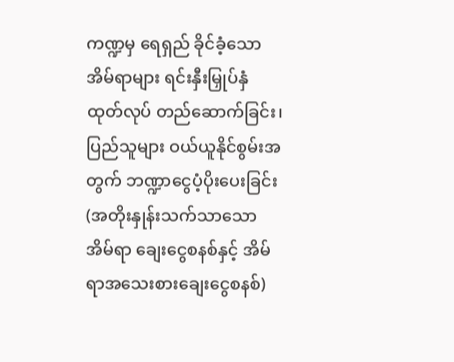ကဏ္ဍမှ ရေရှည် ခိုင်ခံ့သော အိမ်ရာများ ရင်းနှီးမြှုပ်နှံ ထုတ်လုပ် တည်ဆောက်ခြင်း၊ ပြည်သူများ ဝယ်ယူနိုင်စွမ်းအတွက် ဘဏ္ဍာငွေပံ့ပိုးပေးခြင်း (အတိုးနှုန်းသက်သာသော အိမ်ရာ ချေးငွေစနစ်နှင့် အိမ်ရာအသေးစားချေးငွေစနစ်)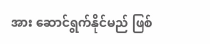အား ဆောင်ရွက်နိုင်မည် ဖြစ်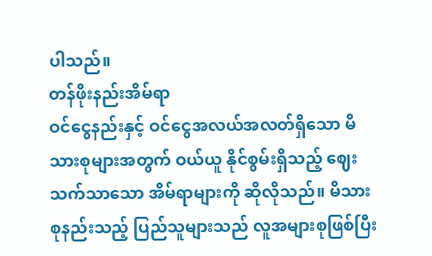ပါသည်။
တန်ဖိုးနည်းအိမ်ရာ
ဝင်ငွေနည်းနှင့် ဝင်ငွေအလယ်အလတ်ရှိသော မိသားစုများအတွက် ဝယ်ယူ နိုင်စွမ်းရှိသည့် ဈေးသက်သာသော အိမ်ရာများကို ဆိုလိုသည်။ မိသားစုနည်းသည့် ပြည်သူများသည် လူအများစုဖြစ်ပြီး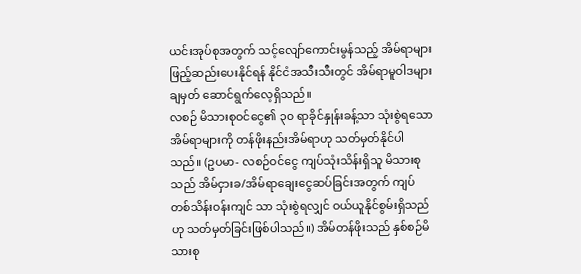ယင်းအုပ်စုအတွက် သင့်လျော်ကောင်းမွန်သည့် အိမ်ရာများ ဖြည့်ဆည်းပေးနိုင်ရန် နိုင်ငံအသီးသီးတွင် အိမ်ရာမူဝါဒများ ချမှတ် ဆောင်ရွက်လေ့ရှိသည်။
လစဉ် မိသားစုဝင်ငွေ၏ ၃၀ ရာခိုင်နှုန်းခန့်သာ သုံးစွဲရသော အိမ်ရာများကို တန်ဖိုးနည်းအိမ်ရာဟု သတ်မှတ်နိုင်ပါသည်။ (ဥပမာ- လစဉ်ဝင်ငွေ ကျပ်သုံးသိန်းရှိသူ မိသားစုသည် အိမ်ငှားခ/အိမ်ရာချေးငွေဆပ်ခြင်းအတွက် ကျပ်တစ်သိန်းဝန်းကျင် သာ သုံးစွဲရလျှင် ဝယ်ယူနိုင်စွမ်းရှိသည်ဟု သတ်မှတ်ခြင်းဖြစ်ပါသည်။) အိမ်တန်ဖိုးသည် နှစ်စဉ်မိသားစု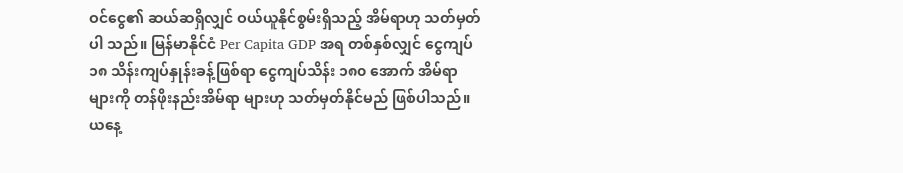ဝင်ငွေ၏ ဆယ်ဆရှိလျှင် ဝယ်ယူနိုင်စွမ်းရှိသည့် အိမ်ရာဟု သတ်မှတ်ပါ သည်။ မြန်မာနိုင်ငံ Per Capita GDP အရ တစ်နှစ်လျှင် ငွေကျပ် ၁၈ သိန်းကျပ်နှုန်းခန့်ဖြစ်ရာ ငွေကျပ်သိန်း ၁၈၀ အောက် အိမ်ရာများကို တန်ဖိုးနည်းအိမ်ရာ များဟု သတ်မှတ်နိုင်မည် ဖြစ်ပါသည်။ ယနေ့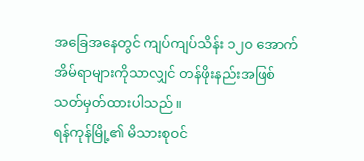အခြေအနေတွင် ကျပ်ကျပ်သိန်း ၁၂၀ အောက် အိမ်ရာများကိုသာလျှင် တန်ဖိုးနည်းအဖြစ် သတ်မှတ်ထားပါသည်။
ရန်ကုန်မြို့၏ မိသားစုဝင်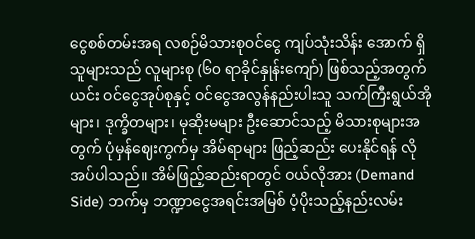ငွေစစ်တမ်းအရ လစဉ်မိသားစုဝင်ငွေ ကျပ်သုံးသိန်း အောက် ရှိသူများသည် လူများစု (၆၀ ရာခိုင်နှုန်းကျော်) ဖြစ်သည့်အတွက် ယင်း ဝင်ငွေအုပ်စုနှင့် ဝင်ငွေအလွန်နည်းပါးသူ သက်ကြီးရွယ်အိုများ၊ ဒုက္ခိတများ၊ မုဆိုးမများ ဦးဆောင်သည့် မိသားစုများအတွက် ပုံမှန်ဈေးကွက်မှ အိမ်ရာများ ဖြည့်ဆည်း ပေးနိုင်ရန် လိုအပ်ပါသည်။ အိမ်ဖြည့်ဆည်းရာတွင် ဝယ်လိုအား (Demand Side) ဘက်မှ ဘဏ္ဍာငွေအရင်းအမြစ် ပံ့ပိုးသည့်နည်းလမ်း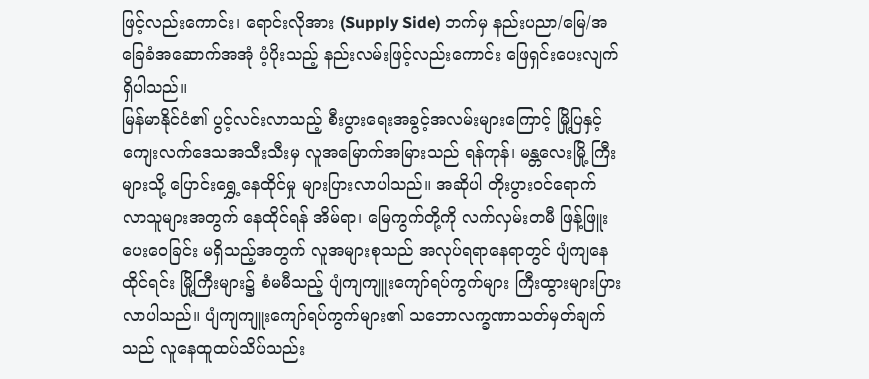ဖြင့်လည်းကောင်း၊ ရောင်းလိုအား (Supply Side) ဘက်မှ နည်းပညာ/မြေ/အခြေခံအဆောက်အအုံ ပံ့ပိုးသည့် နည်းလမ်းဖြင့်လည်းကောင်း ဖြေရှင်းပေးလျက်ရှိပါသည်။
မြန်မာနိုင်ငံ၏ ပွင့်လင်းလာသည့် စီးပွားရေးအခွင့်အလမ်းများကြောင့် မြို့ပြနှင့် ကျေးလက်ဒေသအသီးသီးမှ လူအမြောက်အမြားသည် ရန်ကုန်၊ မန္တလေးမြို့ ကြီးများသို့ ပြောင်းရွှေ့နေထိုင်မှု များပြားလာပါသည်။ အဆိုပါ တိုးပွားဝင်ရောက် လာသူများအတွက် နေထိုင်ရန် အိမ်ရာ၊ မြေကွက်တို့ကို လက်လှမ်းတမီ ဖြန့်ဖြူး ပေးဝေခြင်း မရှိသည့်အတွက် လူအများစုသည် အလုပ်ရရာနေရာတွင် ပျံကျနေ ထိုင်ရင်း မြို့ကြီးများ၌ စံမမီသည့် ပျံကျကျူးကျော်ရပ်ကွက်များ ကြီးထွားများပြား လာပါသည်။ ပျံကျကျူးကျော်ရပ်ကွက်များ၏ သဘောလက္ခဏာသတ်မှတ်ချက်သည် လူနေထူထပ်သိပ်သည်း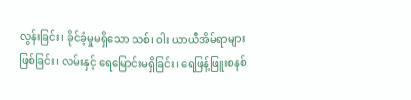လွန်းခြင်း၊ ခိုင်ခံ့မှုမရှိသော သစ်၊ ဝါး ယာယီအိမ်ရာများ ဖြစ်ခြင်း၊ လမ်းနှင့် ရေမြောင်းမရှိခြင်း၊ ရေဖြန့်ဖြူးစနစ်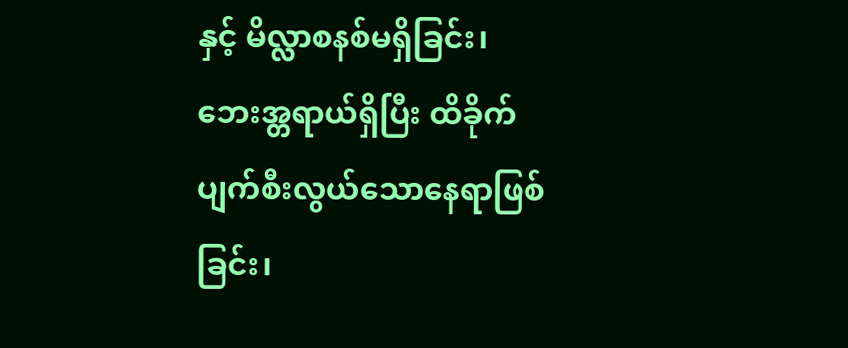နှင့် မိလ္လာစနစ်မရှိခြင်း၊ ဘေးအ္တရာယ်ရှိပြီး ထိခိုက်ပျက်စီးလွယ်သောနေရာဖြစ်ခြင်း၊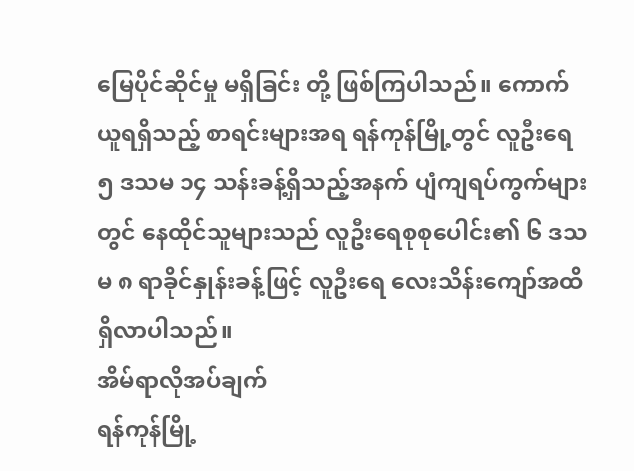မြေပိုင်ဆိုင်မှု မရှိခြင်း တို့ ဖြစ်ကြပါသည်။ ကောက်ယူရရှိသည့် စာရင်းများအရ ရန်ကုန်မြို့တွင် လူဦးရေ ၅ ဒသမ ၁၄ သန်းခန့်ရှိသည့်အနက် ပျံကျရပ်ကွက်များတွင် နေထိုင်သူများသည် လူဦးရေစုစုပေါင်း၏ ၆ ဒသမ ၈ ရာခိုင်နှုန်းခန့်ဖြင့် လူဦးရေ လေးသိန်းကျော်အထိ ရှိလာပါသည်။
အိမ်ရာလိုအပ်ချက်
ရန်ကုန်မြို့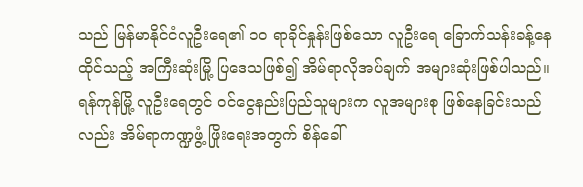သည် မြန်မာနိုင်ငံလူဦးရေ၏ ၁၀ ရာခိုင်နှုန်းဖြစ်သော လူဦးရေ ခြောက်သန်းခန့်နေထိုင်သည့် အကြီးဆုံးမြို့ ပြဒေသဖြစ်၍ အိမ်ရာလိုအပ်ချက် အများဆုံးဖြစ်ပါသည်။ ရန်ကုန်မြို့ လူဦးရေတွင် ဝင်ငွေနည်းပြည်သူများက လူအများစု ဖြစ်နေခြင်းသည်လည်း အိမ်ရာကဏ္ဍဖွံ့ ဖြိုးရေးအတွက် စိန်ခေါ်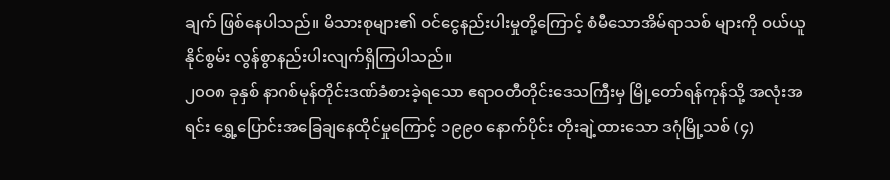ချက် ဖြစ်နေပါသည်။ မိသားစုများ၏ ဝင်ငွေနည်းပါးမှုတို့ကြောင့် စံမီသောအိမ်ရာသစ် များကို ဝယ်ယူနိုင်စွမ်း လွန်စွာနည်းပါးလျက်ရှိကြပါသည်။
၂၀ဝ၈ ခုနှစ် နာဂစ်မုန်တိုင်းဒဏ်ခံစားခဲ့ရသော ဧရာဝတီတိုင်းဒေသကြီးမှ မြို့တော်ရန်ကုန်သို့ အလုံးအရင်း ရွှေ့ပြောင်းအခြေချနေထိုင်မှုကြောင့် ၁၉၉၀ နောက်ပိုင်း တိုးချဲ့ထားသော ဒဂုံမြို့သစ် (၄)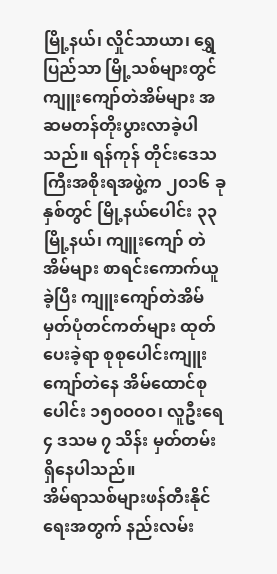မြို့နယ်၊ လှိုင်သာယာ၊ ရွှေပြည်သာ မြို့သစ်များတွင် ကျူးကျော်တဲအိမ်များ အဆမတန်တိုးပွားလာခဲ့ပါသည်။ ရန်ကုန် တိုင်းဒေသကြီးအစိုးရအဖွဲ့က ၂၀၁၆ ခုနှစ်တွင် မြို့နယ်ပေါင်း ၃၃ မြို့နယ်၊ ကျူးကျော် တဲအိမ်များ စာရင်းကောက်ယူခဲ့ပြီး ကျူးကျော်တဲအိမ်မှတ်ပုံတင်ကတ်များ ထုတ်ပေးခဲ့ရာ စုစုပေါင်းကျူးကျော်တဲနေ အိမ်ထောင်စုပေါင်း ၁၅၀ဝ၀ဝ၊ လူဦးရေ ၄ ဒသမ ၇ သိန်း မှတ်တမ်းရှိနေပါသည်။
အိမ်ရာသစ်များဖန်တီးနိုင်ရေးအတွက် နည်းလမ်း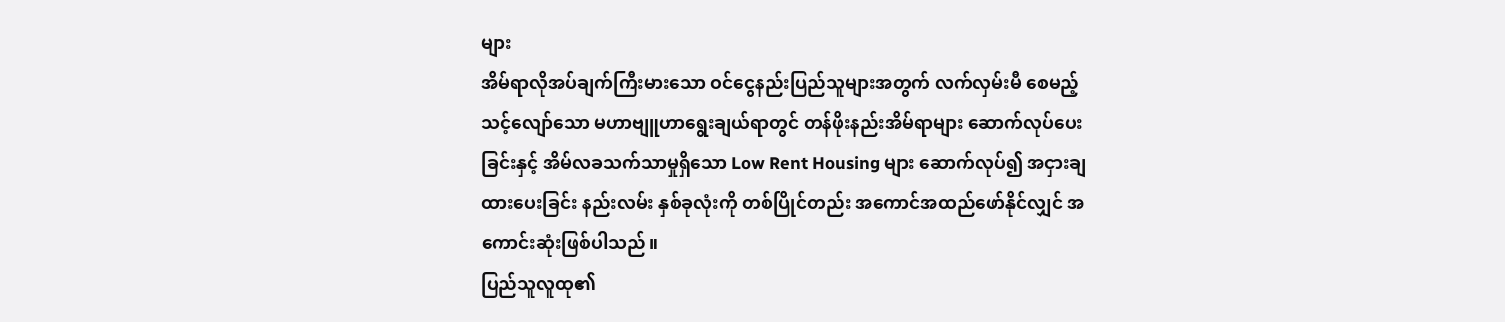များ
အိမ်ရာလိုအပ်ချက်ကြီးမားသော ဝင်ငွေနည်းပြည်သူများအတွက် လက်လှမ်းမီ စေမည့် သင့်လျော်သော မဟာဗျူဟာရွေးချယ်ရာတွင် တန်ဖိုးနည်းအိမ်ရာများ ဆောက်လုပ်ပေးခြင်းနှင့် အိမ်လခသက်သာမှုရှိသော Low Rent Housing များ ဆောက်လုပ်၍ အငှားချထားပေးခြင်း နည်းလမ်း နှစ်ခုလုံးကို တစ်ပြိုင်တည်း အကောင်အထည်ဖော်နိုင်လျှင် အကောင်းဆုံးဖြစ်ပါသည်။
ပြည်သူလူထု၏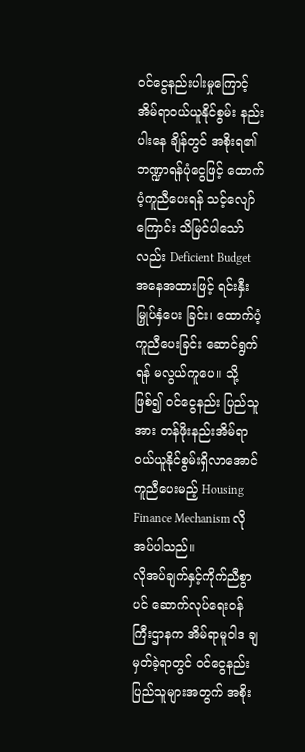ဝင်ငွေနည်းပါးမှုကြောင့် အိမ်ရာဝယ်ယူနိုင်စွမ်း နည်းပါးနေ ချိန်တွင် အစိုးရ၏ ဘဏ္ဍာရန်ပုံငွေဖြင့် ထောက်ပံ့ကူညီပေးရန် သင့်လျော်ကြောင်း သိမြင်ပါသော်လည်း Deficient Budget အနေအထားဖြင့် ရင်းနှီးမြှုပ်နှံပေး ခြင်း၊ ထောက်ပံ့ကူညီပေးခြင်း ဆောင်ရွက်ရန် မလွယ်ကူပေ။ သို့ဖြစ်၍ ဝင်ငွေနည်း ပြည်သူအား တန်ဖိုးနည်းအိမ်ရာ ဝယ်ယူနိုင်စွမ်းရှိလာအောင် ကူညီပေးမည့် Housing Finance Mechanism လိုအပ်ပါသည်။
လိုအပ်ချက်နှင့်ကိုက်ညီစွာပင် ဆောက်လုပ်ရေးဝန်ကြီးဌာနက အိမ်ရာမူဝါဒ ချမှတ်ခဲ့ရာတွင် ဝင်ငွေနည်းပြည်သူများအတွက် အစိုး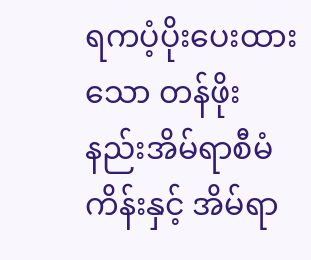ရကပံ့ပိုးပေးထားသော တန်ဖိုး နည်းအိမ်ရာစီမံကိန်းနှင့် အိမ်ရာ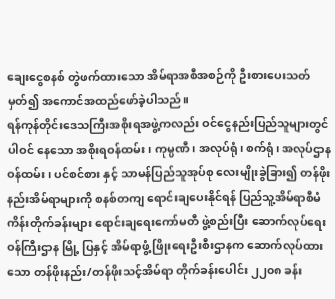ချေးငွေစနစ် တွဲဖက်ထားသော အိမ်ရာအစီအစဉ်ကို ဦးစားပေးသတ်မှတ်၍ အကောင်အထည်ဖော်ခဲ့ပါသည်။
ရန်ကုန်တိုင်းဒေသကြီးအစိုးရအဖွဲ့ကလည်း ဝင်ငွေနည်းပြည်သူများတွင် ပါဝင် နေသော အစိုးရဝန်ထမ်း၊ ကုမ္ပဏီ၊ အလုပ်ရုံ၊ စက်ရုံ၊ အလုပ်ဌာနဝန်ထမ်း၊ ပင်စင်စား နှင့် သာမန်ပြည်သူအုပ်စု လေးမျိုးခွဲခြား၍ တန်ဖိုးနည်းအိမ်ရာများကို စနစ်တကျ ရောင်းချပေးနိုင်ရန် ပြည်သူ့အိမ်ရာစီမံကိန်းတိုက်ခန်းများ ရောင်းချရေးကော်မတီ ဖွဲ့စည်းပြီး ဆောက်လုပ်ရေးဝန်ကြီးဌာန မြို့ ပြနှင့် အိမ်ရာဖွံ့ ဖြိုးရေးဦးစီးဌာနက ဆောက်လုပ်ထားသော တန်ဖိုးနည်း/တန်ဖိုးသင့်အိမ်ရာ တိုက်ခန်းပေါင်း ၂၂၀၈ ခန်း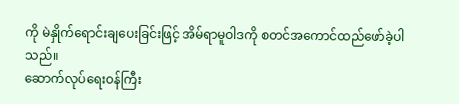ကို မဲနှိုက်ရောင်းချပေးခြင်းဖြင့် အိမ်ရာမူဝါဒကို စတင်အကောင်ထည်ဖော်ခဲ့ပါသည်။
ဆောက်လုပ်ရေးဝန်ကြီး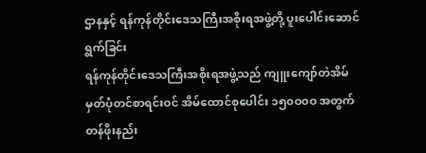ဌာနနှင့် ရန်ကုန်တိုင်းဒေသကြီးအစိုးရအဖွဲ့တို့ ပူးပေါင်းဆောင်ရွက်ခြင်း
ရန်ကုန်တိုင်းဒေသကြီးအစိုးရအဖွဲ့သည် ကျူးကျော်တဲအိမ်မှတ်ပုံတင်စာရင်းဝင် အိမ်ထောင်စုပေါင်း ၁၅၀ဝ၀ဝ အတွက် တန်ဖိုးနည်း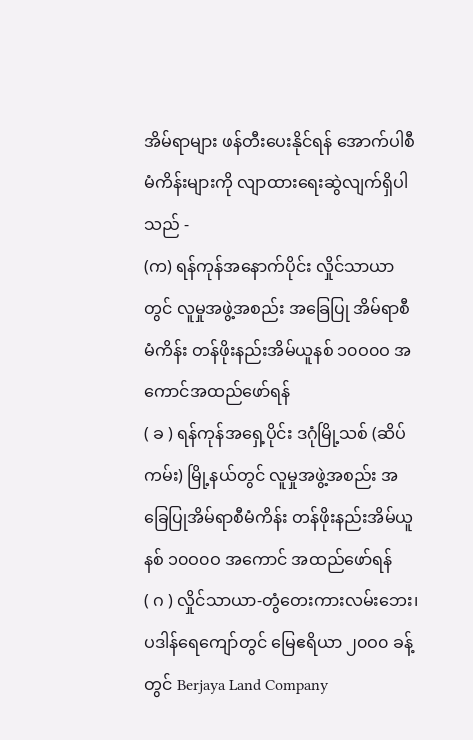အိမ်ရာများ ဖန်တီးပေးနိုင်ရန် အောက်ပါစီမံကိန်းများကို လျာထားရေးဆွဲလျက်ရှိပါသည် -
(က) ရန်ကုန်အနောက်ပိုင်း လှိုင်သာယာတွင် လူမှုအဖွဲ့အစည်း အခြေပြု အိမ်ရာစီမံကိန်း တန်ဖိုးနည်းအိမ်ယူနစ် ၁၀ဝ၀ဝ အကောင်အထည်ဖော်ရန်
( ခ ) ရန်ကုန်အရှေ့ပိုင်း ဒဂုံမြို့သစ် (ဆိပ်ကမ်း) မြို့နယ်တွင် လူမှုအဖွဲ့အစည်း အခြေပြုအိမ်ရာစီမံကိန်း တန်ဖိုးနည်းအိမ်ယူနစ် ၁၀ဝ၀ဝ အကောင် အထည်ဖော်ရန်
( ဂ ) လှိုင်သာယာ-တွံတေးကားလမ်းဘေး၊ ပဒါန်ရေကျော်တွင် မြေဧရိယာ ၂၀ဝ၀ ခန့်တွင် Berjaya Land Company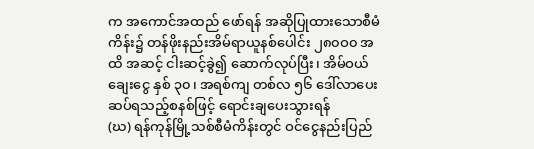က အကောင်အထည် ဖော်ရန် အဆိုပြုထားသောစီမံကိန်း၌ တန်ဖိုးနည်းအိမ်ရာယူနစ်ပေါင်း ၂၈၀ဝ၀ အထိ အဆင့် ငါးဆင့်ခွဲ၍ ဆောက်လုပ်ပြီး၊ အိမ်ဝယ်ချေးငွေ နှစ် ၃၀၊ အရစ်ကျ တစ်လ ၅၆ ဒေါ်လာပေးဆပ်ရသည့်စနစ်ဖြင့် ရောင်းချပေးသွားရန်
(ဃ) ရန်ကုန်မြို့သစ်စီမံကိန်းတွင် ဝင်ငွေနည်းပြည်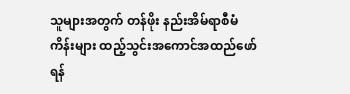သူများအတွက် တန်ဖိုး နည်းအိမ်ရာစီမံကိန်းများ ထည့်သွင်းအကောင်အထည်ဖော်ရန်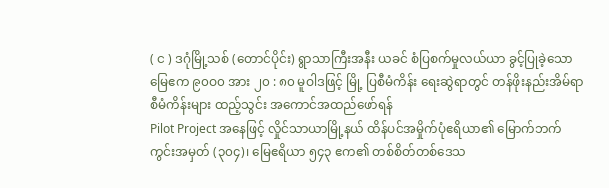( င ) ဒဂုံမြို့သစ် (တောင်ပိုင်း) ရွာသာကြီးအနီး ယခင် စံပြစက်မှုလယ်ယာ ခွင့်ပြုခဲ့သောမြေဧက ၉၀ဝ၀ အား ၂၀ : ၈၀ မူဝါဒဖြင့် မြို့ ပြစီမံကိန်း ရေးဆွဲရာတွင် တန်ဖိုးနည်းအိမ်ရာစီမံကိန်းများ ထည့်သွင်း အကောင်အထည်ဖော်ရန်
Pilot Project အနေဖြင့် လှိုင်သာယာမြို့နယ် ထိန်ပင်အမှိုက်ပုံဧရိယာ၏ မြောက်ဘက် ကွင်းအမှတ် (၃၀၄)၊ မြေဧရိယာ ၅၄၃ ဧက၏ တစ်စိတ်တစ်ဒေသ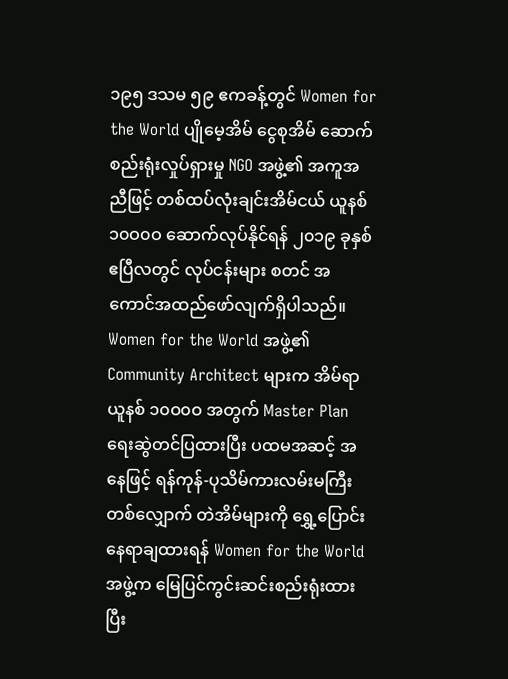၁၉၅ ဒသမ ၅၉ ဧကခန့်တွင် Women for the World ပျိုမေ့အိမ် ငွေစုအိမ် ဆောက်စည်းရုံးလှုပ်ရှားမှု NGO အဖွဲ့၏ အကူအညီဖြင့် တစ်ထပ်လုံးချင်းအိမ်ငယ် ယူနစ် ၁၀ဝ၀ဝ ဆောက်လုပ်နိုင်ရန် ၂၀၁၉ ခုနှစ် ဧပြီလတွင် လုပ်ငန်းများ စတင် အကောင်အထည်ဖော်လျက်ရှိပါသည်။
Women for the World အဖွဲ့၏ Community Architect များက အိမ်ရာယူနစ် ၁၀ဝ၀ဝ အတွက် Master Plan ရေးဆွဲတင်ပြထားပြီး ပထမအဆင့် အနေဖြင့် ရန်ကုန်-ပုသိမ်ကားလမ်းမကြီးတစ်လျှောက် တဲအိမ်များကို ရွှေ့ပြောင်း နေရာချထားရန် Women for the World အဖွဲ့က မြေပြင်ကွင်းဆင်းစည်းရုံးထားပြီး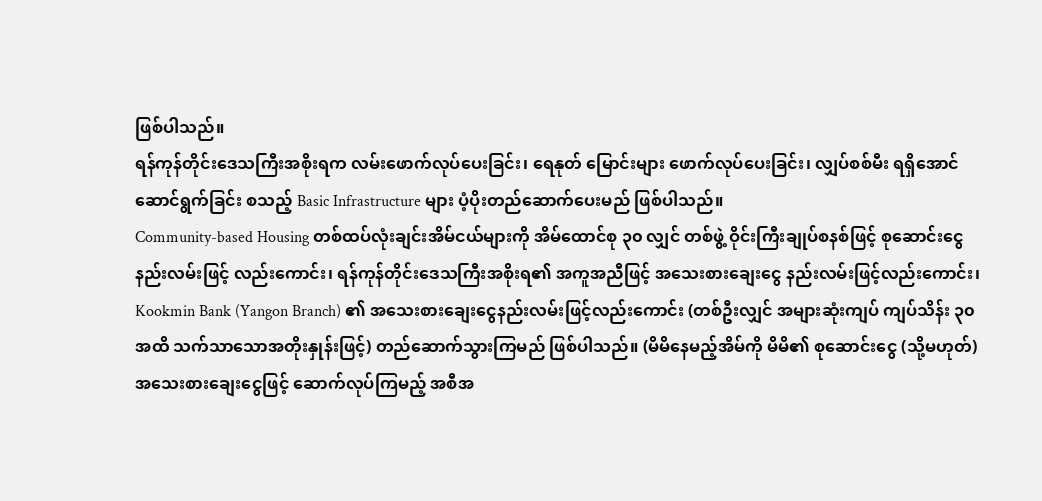ဖြစ်ပါသည်။
ရန်ကုန်တိုင်းဒေသကြီးအစိုးရက လမ်းဖောက်လုပ်ပေးခြင်း၊ ရေနုတ် မြောင်းများ ဖောက်လုပ်ပေးခြင်း၊ လျှပ်စစ်မီး ရရှိအောင် ဆောင်ရွက်ခြင်း စသည့် Basic Infrastructure များ ပံ့ပိုးတည်ဆောက်ပေးမည် ဖြစ်ပါသည်။
Community-based Housing တစ်ထပ်လုံးချင်းအိမ်ငယ်များကို အိမ်ထောင်စု ၃၀ လျှင် တစ်ဖွဲ့ ဝိုင်းကြီးချုပ်စနစ်ဖြင့် စုဆောင်းငွေနည်းလမ်းဖြင့် လည်းကောင်း၊ ရန်ကုန်တိုင်းဒေသကြီးအစိုးရ၏ အကူအညီဖြင့် အသေးစားချေးငွေ နည်းလမ်းဖြင့်လည်းကောင်း၊ Kookmin Bank (Yangon Branch) ၏ အသေးစားချေးငွေနည်းလမ်းဖြင့်လည်းကောင်း (တစ်ဦးလျှင် အများဆုံးကျပ် ကျပ်သိန်း ၃၀ အထိ သက်သာသောအတိုးနှုန်းဖြင့်) တည်ဆောက်သွားကြမည် ဖြစ်ပါသည်။ (မိမိနေမည့်အိမ်ကို မိမိ၏ စုဆောင်းငွေ (သို့မဟုတ်) အသေးစားချေးငွေဖြင့် ဆောက်လုပ်ကြမည့် အစီအ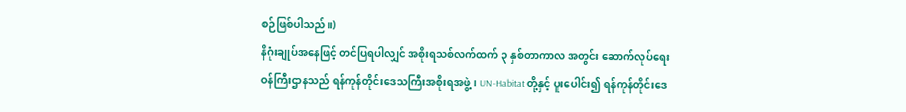စဉ်ဖြစ်ပါသည်။)
နိဂုံးချုပ်အနေဖြင့် တင်ပြရပါလျှင် အစိုးရသစ်လက်ထက် ၃ နှစ်တာကာလ အတွင်း ဆောက်လုပ်ရေးဝန်ကြီးဌာနသည် ရန်ကုန်တိုင်းဒေသကြီးအစိုးရအဖွဲ့၊ UN-Habitat တို့နှင့် ပူးပေါင်း၍ ရန်ကုန်တိုင်းဒေ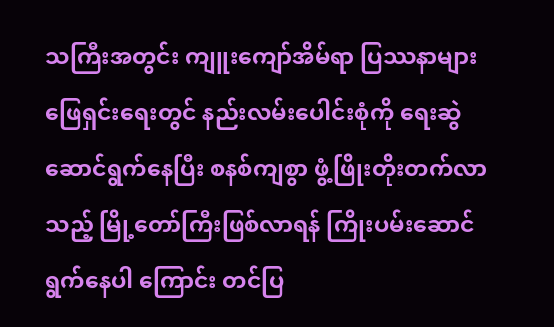သကြီးအတွင်း ကျူးကျော်အိမ်ရာ ပြဿနာများ ဖြေရှင်းရေးတွင် နည်းလမ်းပေါင်းစုံကို ရေးဆွဲဆောင်ရွက်နေပြီး စနစ်ကျစွာ ဖွံ့ဖြိုးတိုးတက်လာသည့် မြို့တော်ကြီးဖြစ်လာရန် ကြိုးပမ်းဆောင်ရွက်နေပါ ကြောင်း တင်ပြ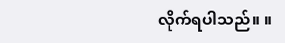လိုက်ရပါသည်။ ။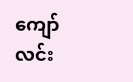ကျော်လင်း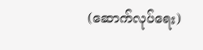(ဆောက်လုပ်ရေး)